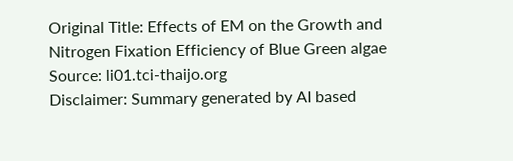Original Title: Effects of EM on the Growth and Nitrogen Fixation Efficiency of Blue Green algae
Source: li01.tci-thaijo.org
Disclaimer: Summary generated by AI based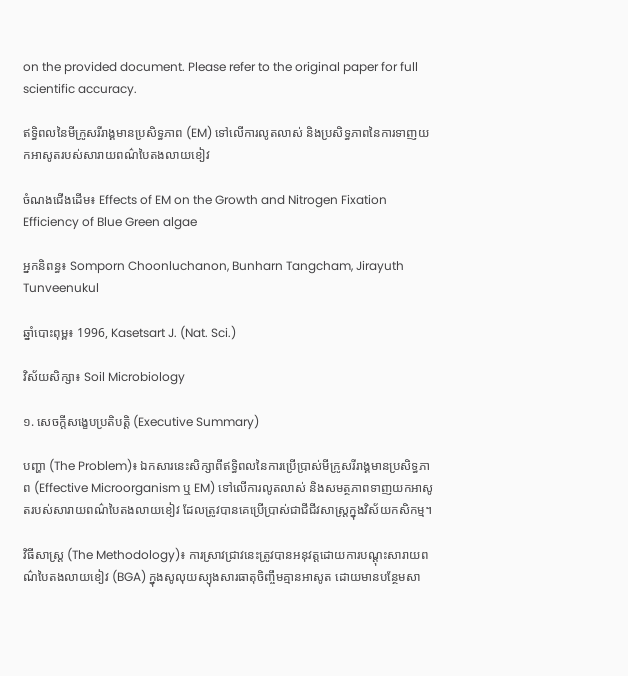on the provided document. Please refer to the original paper for full scientific accuracy.

ឥទ្ធិពលនៃមីក្រូសរីរាង្គមានប្រសិទ្ធភាព (EM) ទៅលើការលូតលាស់ និងប្រសិទ្ធភាពនៃការទាញយកអាសូតរបស់សារាយពណ៌បៃតងលាយខៀវ

ចំណងជើងដើម៖ Effects of EM on the Growth and Nitrogen Fixation Efficiency of Blue Green algae

អ្នកនិពន្ធ៖ Somporn Choonluchanon, Bunharn Tangcham, Jirayuth Tunveenukul

ឆ្នាំបោះពុម្ព៖ 1996, Kasetsart J. (Nat. Sci.)

វិស័យសិក្សា៖ Soil Microbiology

១. សេចក្តីសង្ខេបប្រតិបត្តិ (Executive Summary)

បញ្ហា (The Problem)៖ ឯកសារនេះសិក្សាពីឥទ្ធិពលនៃការប្រើប្រាស់មីក្រូសរីរាង្គមានប្រសិទ្ធភាព (Effective Microorganism ឬ EM) ទៅលើការលូតលាស់ និងសមត្ថភាពទាញយកអាសូតរបស់សារាយពណ៌បៃតងលាយខៀវ ដែលត្រូវបានគេប្រើប្រាស់ជាជីជីវសាស្រ្តក្នុងវិស័យកសិកម្ម។

វិធីសាស្ត្រ (The Methodology)៖ ការស្រាវជ្រាវនេះត្រូវបានអនុវត្តដោយការបណ្ដុះសារាយពណ៌បៃតងលាយខៀវ (BGA) ក្នុងសូលុយស្យុងសារធាតុចិញ្ចឹមគ្មានអាសូត ដោយមានបន្ថែមសា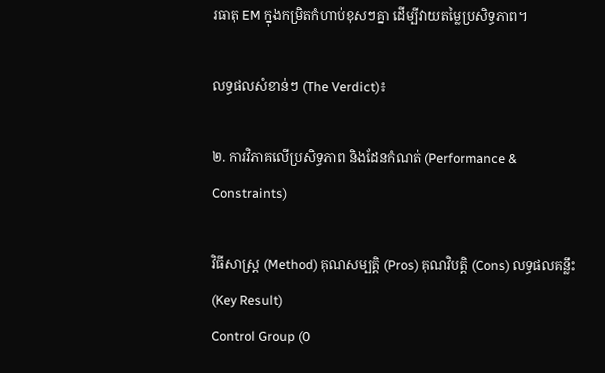រធាតុ EM ក្នុងកម្រិតកំហាប់ខុសៗគ្នា ដើម្បីវាយតម្លៃប្រសិទ្ធភាព។

លទ្ធផលសំខាន់ៗ (The Verdict)៖

២. ការវិភាគលើប្រសិទ្ធភាព និងដែនកំណត់ (Performance & Constraints)

វិធីសាស្ត្រ (Method) គុណសម្បត្តិ (Pros) គុណវិបត្តិ (Cons) លទ្ធផលគន្លឹះ (Key Result)
Control Group (0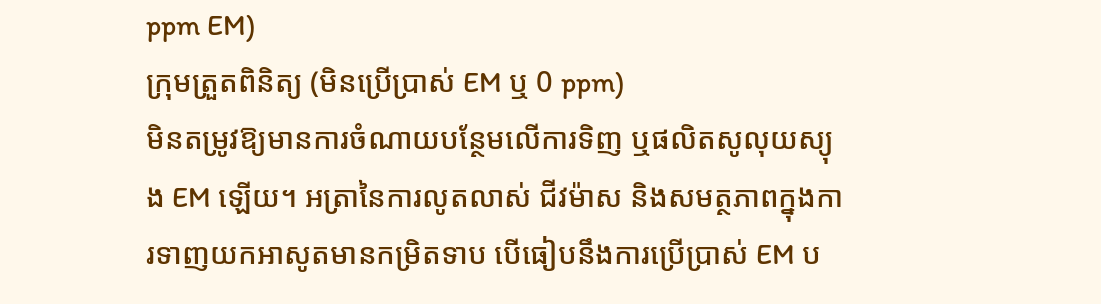ppm EM)
ក្រុមត្រួតពិនិត្យ (មិនប្រើប្រាស់ EM ឬ 0 ppm)
មិនតម្រូវឱ្យមានការចំណាយបន្ថែមលើការទិញ ឬផលិតសូលុយស្យុង EM ឡើយ។ អត្រានៃការលូតលាស់ ជីវម៉ាស និងសមត្ថភាពក្នុងការទាញយកអាសូតមានកម្រិតទាប បើធៀបនឹងការប្រើប្រាស់ EM ប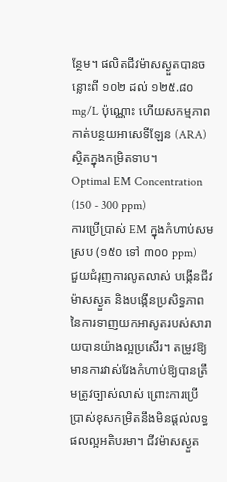ន្ថែម។ ផលិតជីវម៉ាសស្ងួតបានចន្លោះពី ១០២ ដល់ ១២៥.៨០ mg/L ប៉ុណ្ណោះ ហើយសកម្មភាពកាត់បន្ថយអាសេទីឡែន (ARA) ស្ថិតក្នុងកម្រិតទាប។
Optimal EM Concentration (150 - 300 ppm)
ការប្រើប្រាស់ EM ក្នុងកំហាប់សមស្រប (១៥០ ទៅ ៣០០ ppm)
ជួយជំរុញការលូតលាស់ បង្កើនជីវម៉ាសស្ងួត និងបង្កើនប្រសិទ្ធភាពនៃការទាញយកអាសូតរបស់សារាយបានយ៉ាងល្អប្រសើរ។ តម្រូវឱ្យមានការវាស់វែងកំហាប់ឱ្យបានត្រឹមត្រូវច្បាស់លាស់ ព្រោះការប្រើប្រាស់ខុសកម្រិតនឹងមិនផ្តល់លទ្ធផលល្អអតិបរមា។ ជីវម៉ាសស្ងួត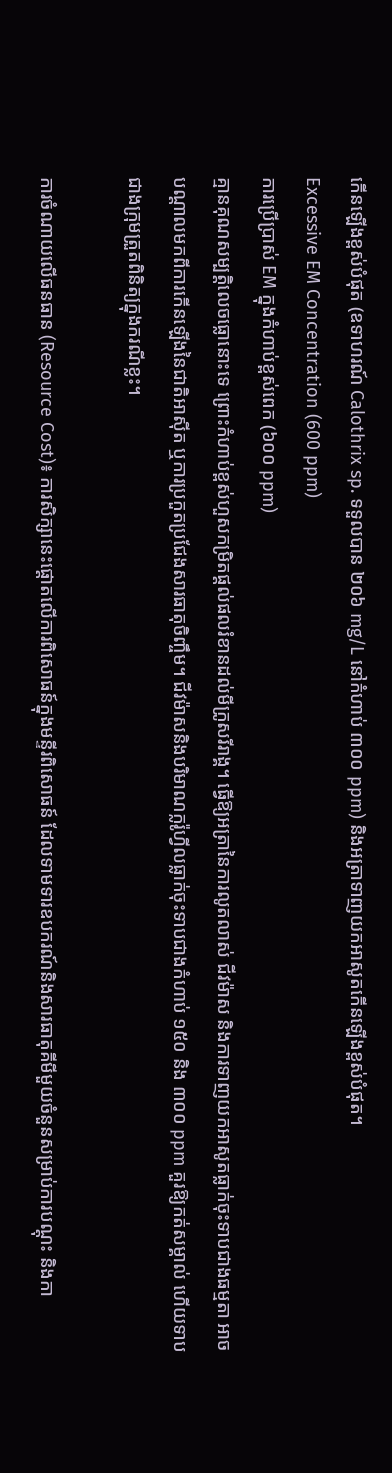កើនឡើងខ្ពស់បំផុត (ឧទាហរណ៍ Calothrix sp. ទទួលបាន ២០៦ mg/L នៅកំហាប់ ៣០០ ppm) និងអត្រាទាញយកអាសូតកើនឡើងខ្ពស់បំផុត។
Excessive EM Concentration (600 ppm)
ការប្រើប្រាស់ EM ក្នុងកំហាប់ខ្ពស់ពេក (៦០០ ppm)
គ្មានគុណសម្បត្តិលេចធ្លោនោះទេ ព្រោះកំហាប់ខ្ពស់ហួសកម្រិតផ្តល់ផលរំខានដល់មីក្រូសរីរាង្គ។ ធ្វើឱ្យអត្រានៃការលូតលាស់ ជីវម៉ាស និងការទាញយកអាសូតធ្លាក់ចុះទាបជាងធម្មតា អាចបណ្តាលមកពីការកើនឡើងនៃជាតិអាស៊ីត ឬការប្រកួតប្រជែងសារធាតុចិញ្ចឹម។ ជីវម៉ាសនិងបរិមាណក្លរ៉ូហ្វីលធ្លាក់ចុះទាបជាងកំហាប់ ១៥០ និង ៣០០ ppm គួរឱ្យកត់សម្គាល់ ហើយទាបជាងក្រុមត្រួតពិនិត្យក្នុងករណីខ្លះ។

ការចំណាយលើធនធាន (Resource Cost)៖ ការសិក្សានេះផ្តោតលើការពិសោធន៍ក្នុងមន្ទីរពិសោធន៍ ដែលទាមទារឧបករណ៍និងសារធាតុគីមីមួយចំនួនសម្រាប់ការបណ្ដុះ និងកា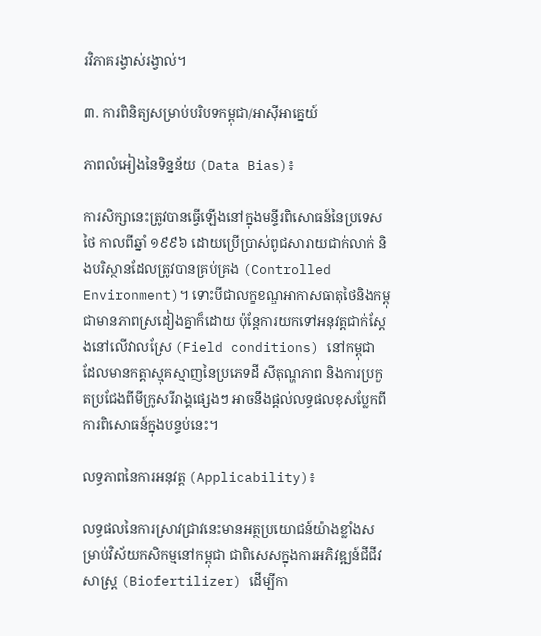រវិភាគរង្វាស់រង្វាល់។

៣. ការពិនិត្យសម្រាប់បរិបទកម្ពុជា/អាស៊ីអាគ្នេយ៍

ភាពលំអៀងនៃទិន្នន័យ (Data Bias)៖

ការសិក្សានេះត្រូវបានធ្វើឡើងនៅក្នុងមន្ទីរពិសោធន៍នៃប្រទេសថៃ កាលពីឆ្នាំ ១៩៩៦ ដោយប្រើប្រាស់ពូជសារាយជាក់លាក់ និងបរិស្ថានដែលត្រូវបានគ្រប់គ្រង (Controlled Environment)។ ទោះបីជាលក្ខខណ្ឌអាកាសធាតុថៃនិងកម្ពុជាមានភាពស្រដៀងគ្នាក៏ដោយ ប៉ុន្តែការយកទៅអនុវត្តជាក់ស្តែងនៅលើវាលស្រែ (Field conditions) នៅកម្ពុជា ដែលមានកត្តាស្មុគស្មាញនៃប្រភេទដី សីតុណ្ហភាព និងការប្រកួតប្រជែងពីមីក្រូសរីរាង្គផ្សេងៗ អាចនឹងផ្តល់លទ្ធផលខុសប្លែកពីការពិសោធន៍ក្នុងបន្ទប់នេះ។

លទ្ធភាពនៃការអនុវត្ត (Applicability)៖

លទ្ធផលនៃការស្រាវជ្រាវនេះមានអត្ថប្រយោជន៍យ៉ាងខ្លាំងសម្រាប់វិស័យកសិកម្មនៅកម្ពុជា ជាពិសេសក្នុងការអភិវឌ្ឍន៍ជីជីវសាស្រ្ត (Biofertilizer) ដើម្បីកា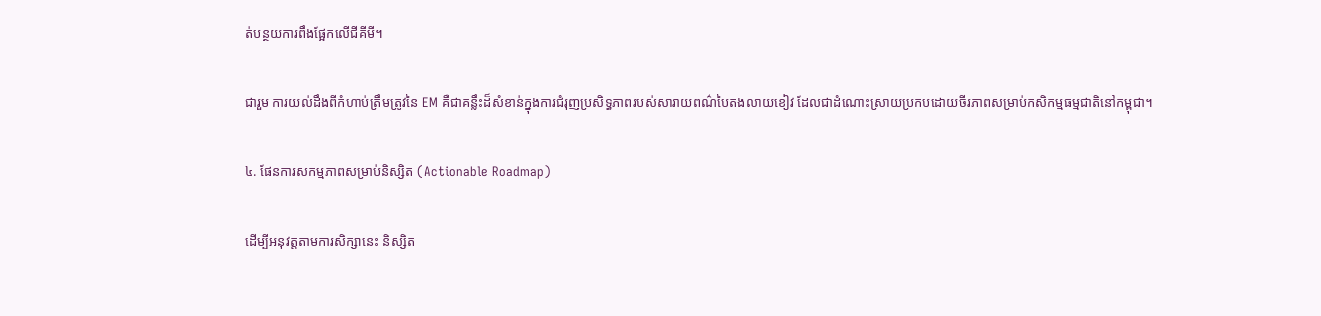ត់បន្ថយការពឹងផ្អែកលើជីគីមី។

ជារួម ការយល់ដឹងពីកំហាប់ត្រឹមត្រូវនៃ EM គឺជាគន្លឹះដ៏សំខាន់ក្នុងការជំរុញប្រសិទ្ធភាពរបស់សារាយពណ៌បៃតងលាយខៀវ ដែលជាដំណោះស្រាយប្រកបដោយចីរភាពសម្រាប់កសិកម្មធម្មជាតិនៅកម្ពុជា។

៤. ផែនការសកម្មភាពសម្រាប់និស្សិត (Actionable Roadmap)

ដើម្បីអនុវត្តតាមការសិក្សានេះ និស្សិត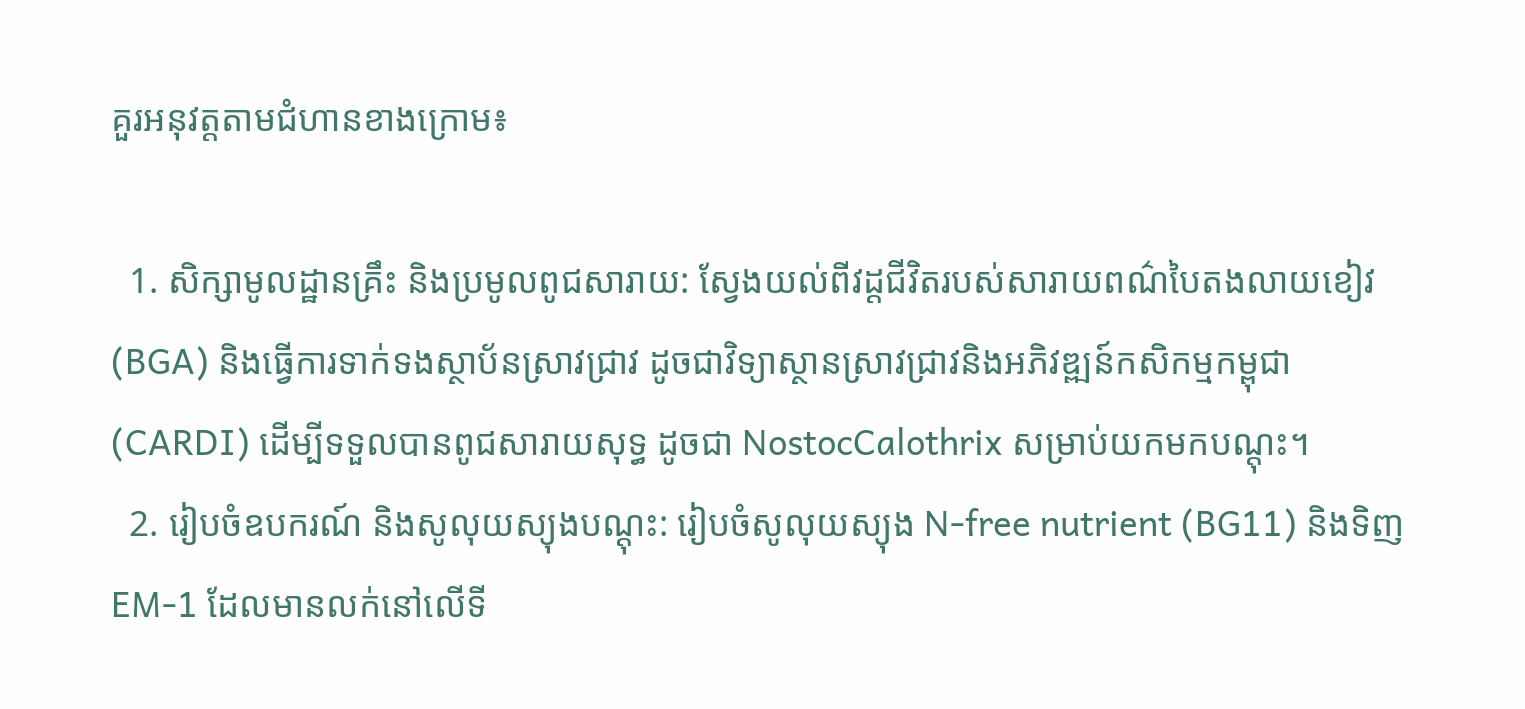គួរអនុវត្តតាមជំហានខាងក្រោម៖

  1. សិក្សាមូលដ្ឋានគ្រឹះ និងប្រមូលពូជសារាយ: ស្វែងយល់ពីវដ្តជីវិតរបស់សារាយពណ៌បៃតងលាយខៀវ (BGA) និងធ្វើការទាក់ទងស្ថាប័នស្រាវជ្រាវ ដូចជាវិទ្យាស្ថានស្រាវជ្រាវនិងអភិវឌ្ឍន៍កសិកម្មកម្ពុជា (CARDI) ដើម្បីទទួលបានពូជសារាយសុទ្ធ ដូចជា NostocCalothrix សម្រាប់យកមកបណ្ដុះ។
  2. រៀបចំឧបករណ៍ និងសូលុយស្យុងបណ្ដុះ: រៀបចំសូលុយស្យុង N-free nutrient (BG11) និងទិញ EM-1 ដែលមានលក់នៅលើទី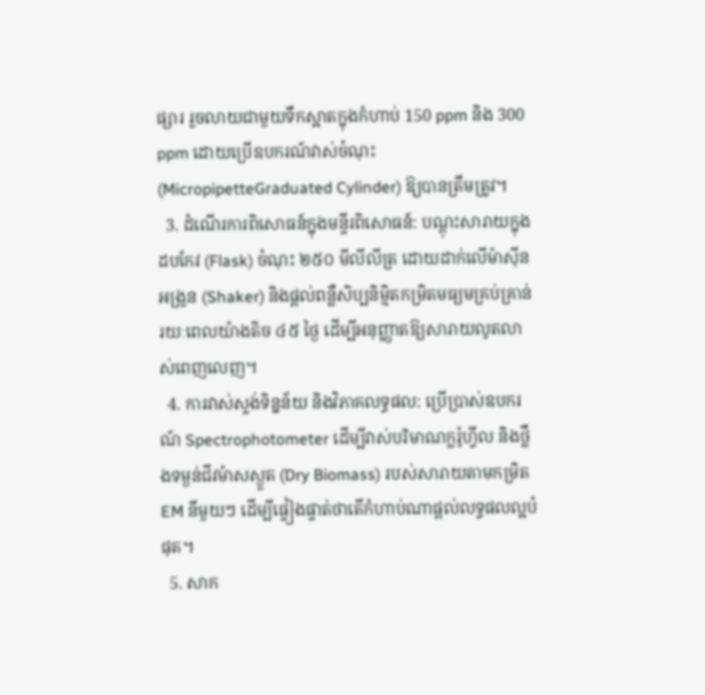ផ្សារ រួចលាយជាមួយទឹកស្អាតក្នុងកំហាប់ 150 ppm និង 300 ppm ដោយប្រើឧបករណ៍វាស់ចំណុះ (MicropipetteGraduated Cylinder) ឱ្យបានត្រឹមត្រូវ។
  3. ដំណើរការពិសោធន៍ក្នុងមន្ទីរពិសោធន៍: បណ្ដុះសារាយក្នុងដបកែវ (Flask) ចំណុះ ២៥០ មីលីលីត្រ ដោយដាក់លើម៉ាស៊ីនអង្រួន (Shaker) និងផ្តល់ពន្លឺសិប្បនិម្មិតកម្រិតមធ្យមគ្រប់គ្រាន់រយៈពេលយ៉ាងតិច ៤៥ ថ្ងៃ ដើម្បីអនុញ្ញាតឱ្យសារាយលូតលាស់ពេញលេញ។
  4. ការវាស់ស្ទង់ទិន្នន័យ និងវិភាគលទ្ធផល: ប្រើប្រាស់ឧបករណ៍ Spectrophotometer ដើម្បីវាស់បរិមាណក្លរ៉ូហ្វីល និងថ្លឹងទម្ងន់ជីវម៉ាសស្ងួត (Dry Biomass) របស់សារាយតាមកម្រិត EM នីមួយៗ ដើម្បីផ្ទៀងផ្ទាត់ថាតើកំហាប់ណាផ្តល់លទ្ធផលល្អបំផុត។
  5. សាក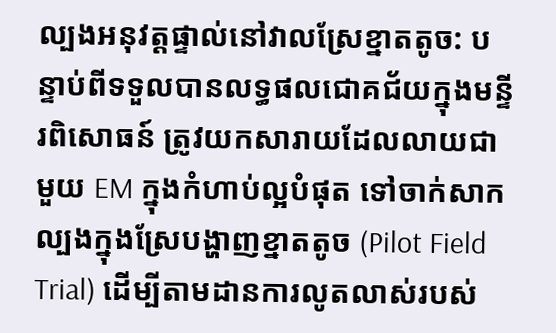ល្បងអនុវត្តផ្ទាល់នៅវាលស្រែខ្នាតតូច: បន្ទាប់ពីទទួលបានលទ្ធផលជោគជ័យក្នុងមន្ទីរពិសោធន៍ ត្រូវយកសារាយដែលលាយជាមួយ EM ក្នុងកំហាប់ល្អបំផុត ទៅចាក់សាកល្បងក្នុងស្រែបង្ហាញខ្នាតតូច (Pilot Field Trial) ដើម្បីតាមដានការលូតលាស់របស់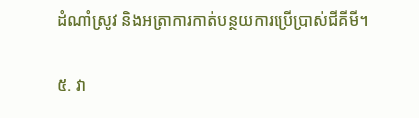ដំណាំស្រូវ និងអត្រាការកាត់បន្ថយការប្រើប្រាស់ជីគីមី។

៥. វា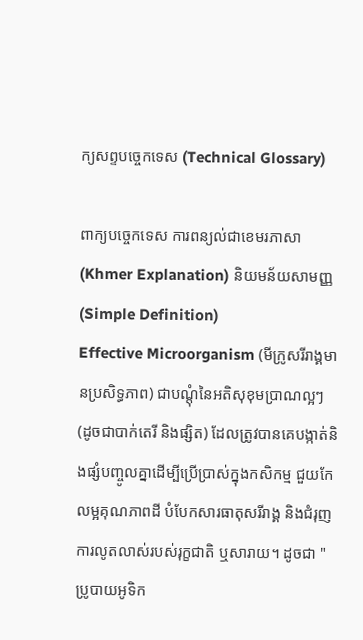ក្យសព្ទបច្ចេកទេស (Technical Glossary)

ពាក្យបច្ចេកទេស ការពន្យល់ជាខេមរភាសា (Khmer Explanation) និយមន័យសាមញ្ញ (Simple Definition)
Effective Microorganism (មីក្រូសរីរាង្គមានប្រសិទ្ធភាព) ជាបណ្តុំនៃអតិសុខុមប្រាណល្អៗ (ដូចជាបាក់តេរី និងផ្សិត) ដែលត្រូវបានគេបង្កាត់និងផ្សំបញ្ចូលគ្នាដើម្បីប្រើប្រាស់ក្នុងកសិកម្ម ជួយកែលម្អគុណភាពដី បំបែកសារធាតុសរីរាង្គ និងជំរុញការលូតលាស់របស់រុក្ខជាតិ ឬសារាយ។ ដូចជា "ប្រូបាយអូទិក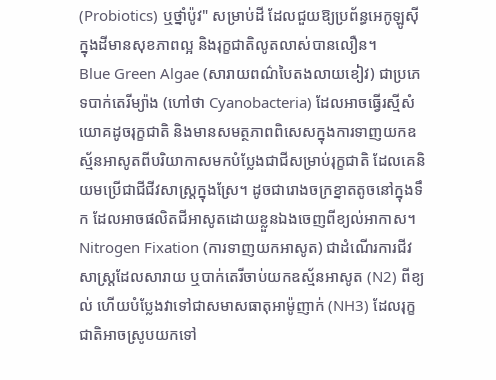(Probiotics) ឬថ្នាំប៉ូវ" សម្រាប់ដី ដែលជួយឱ្យប្រព័ន្ធអេកូឡូស៊ីក្នុងដីមានសុខភាពល្អ និងរុក្ខជាតិលូតលាស់បានលឿន។
Blue Green Algae (សារាយពណ៌បៃតងលាយខៀវ) ជាប្រភេទបាក់តេរីម្យ៉ាង (ហៅថា Cyanobacteria) ដែលអាចធ្វើរស្មីសំយោគដូចរុក្ខជាតិ និងមានសមត្ថភាពពិសេសក្នុងការទាញយកឧស្ម័នអាសូតពីបរិយាកាសមកបំប្លែងជាជីសម្រាប់រុក្ខជាតិ ដែលគេនិយមប្រើជាជីជីវសាស្រ្តក្នុងស្រែ។ ដូចជារោងចក្រខ្នាតតូចនៅក្នុងទឹក ដែលអាចផលិតជីអាសូតដោយខ្លួនឯងចេញពីខ្យល់អាកាស។
Nitrogen Fixation (ការទាញយកអាសូត) ជាដំណើរការជីវសាស្រ្តដែលសារាយ ឬបាក់តេរីចាប់យកឧស្ម័នអាសូត (N2) ពីខ្យល់ ហើយបំប្លែងវាទៅជាសមាសធាតុអាម៉ូញាក់ (NH3) ដែលរុក្ខជាតិអាចស្រូបយកទៅ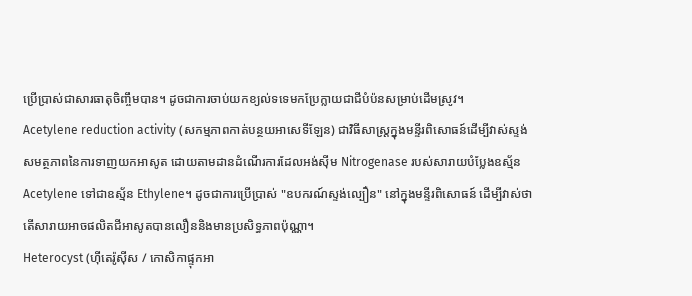ប្រើប្រាស់ជាសារធាតុចិញ្ចឹមបាន។ ដូចជាការចាប់យកខ្យល់ទទេមកប្រែក្លាយជាជីបំប៉នសម្រាប់ដើមស្រូវ។
Acetylene reduction activity (សកម្មភាពកាត់បន្ថយអាសេទីឡែន) ជាវិធីសាស្រ្តក្នុងមន្ទីរពិសោធន៍ដើម្បីវាស់ស្ទង់សមត្ថភាពនៃការទាញយកអាសូត ដោយតាមដានដំណើរការដែលអង់ស៊ីម Nitrogenase របស់សារាយបំប្លែងឧស្ម័ន Acetylene ទៅជាឧស្ម័ន Ethylene។ ដូចជាការប្រើប្រាស់ "ឧបករណ៍ស្ទង់ល្បឿន" នៅក្នុងមន្ទីរពិសោធន៍ ដើម្បីវាស់ថាតើសារាយអាចផលិតជីអាសូតបានលឿននិងមានប្រសិទ្ធភាពប៉ុណ្ណា។
Heterocyst (ហ៊ីតេរ៉ូស៊ីស / កោសិកាផ្ទុកអា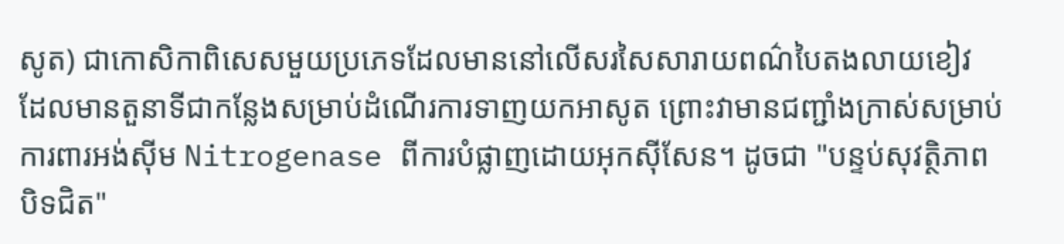សូត) ជាកោសិកាពិសេសមួយប្រភេទដែលមាននៅលើសរសៃសារាយពណ៌បៃតងលាយខៀវ ដែលមានតួនាទីជាកន្លែងសម្រាប់ដំណើរការទាញយកអាសូត ព្រោះវាមានជញ្ជាំងក្រាស់សម្រាប់ការពារអង់ស៊ីម Nitrogenase ពីការបំផ្លាញដោយអុកស៊ីសែន។ ដូចជា "បន្ទប់សុវត្ថិភាពបិទជិត"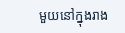មួយនៅក្នុងរាង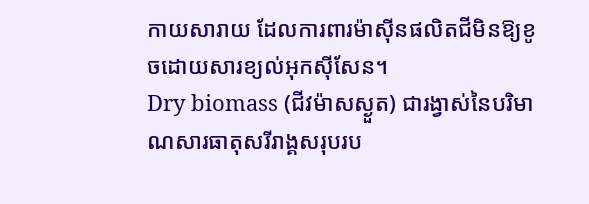កាយសារាយ ដែលការពារម៉ាស៊ីនផលិតជីមិនឱ្យខូចដោយសារខ្យល់អុកស៊ីសែន។
Dry biomass (ជីវម៉ាសស្ងួត) ជារង្វាស់នៃបរិមាណសារធាតុសរីរាង្គសរុបរប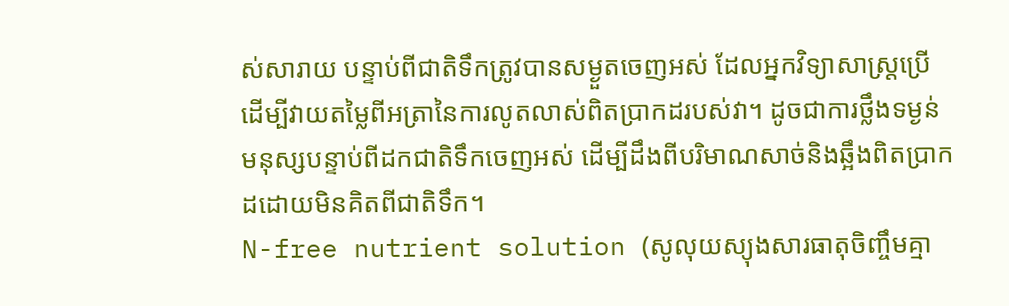ស់សារាយ បន្ទាប់ពីជាតិទឹកត្រូវបានសម្ងួតចេញអស់ ដែលអ្នកវិទ្យាសាស្រ្តប្រើដើម្បីវាយតម្លៃពីអត្រានៃការលូតលាស់ពិតប្រាកដរបស់វា។ ដូចជាការថ្លឹងទម្ងន់មនុស្សបន្ទាប់ពីដកជាតិទឹកចេញអស់ ដើម្បីដឹងពីបរិមាណសាច់និងឆ្អឹងពិតប្រាកដដោយមិនគិតពីជាតិទឹក។
N-free nutrient solution (សូលុយស្យុងសារធាតុចិញ្ចឹមគ្មា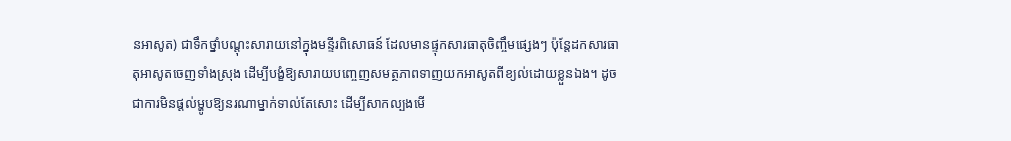នអាសូត) ជាទឹកថ្នាំបណ្ដុះសារាយនៅក្នុងមន្ទីរពិសោធន៍ ដែលមានផ្ទុកសារធាតុចិញ្ចឹមផ្សេងៗ ប៉ុន្តែដកសារធាតុអាសូតចេញទាំងស្រុង ដើម្បីបង្ខំឱ្យសារាយបញ្ចេញសមត្ថភាពទាញយកអាសូតពីខ្យល់ដោយខ្លួនឯង។ ដូចជាការមិនផ្តល់ម្ហូបឱ្យនរណាម្នាក់ទាល់តែសោះ ដើម្បីសាកល្បងមើ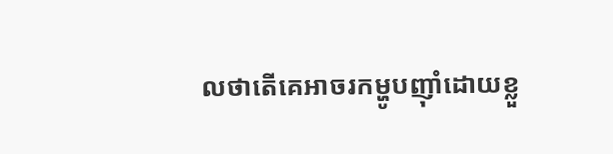លថាតើគេអាចរកម្ហូបញ៉ាំដោយខ្លួ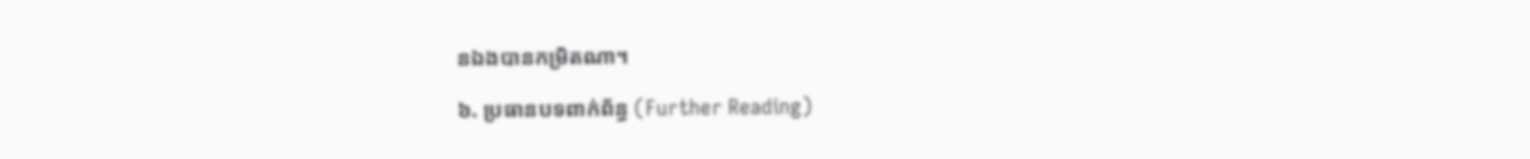នឯងបានកម្រិតណា។

៦. ប្រធានបទពាក់ព័ន្ធ (Further Reading)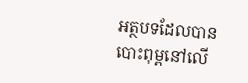អត្ថបទដែលបានបោះពុម្ពនៅលើ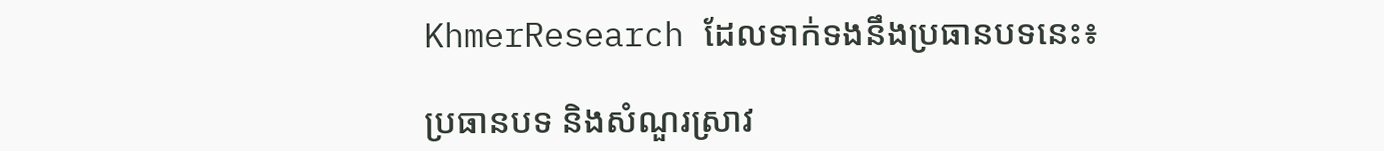KhmerResearch ដែលទាក់ទងនឹងប្រធានបទនេះ៖

ប្រធានបទ និងសំណួរស្រាវ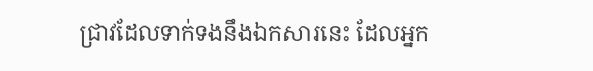ជ្រាវដែលទាក់ទងនឹងឯកសារនេះ ដែលអ្នក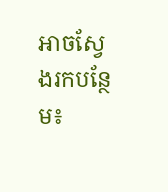អាចស្វែងរកបន្ថែម៖